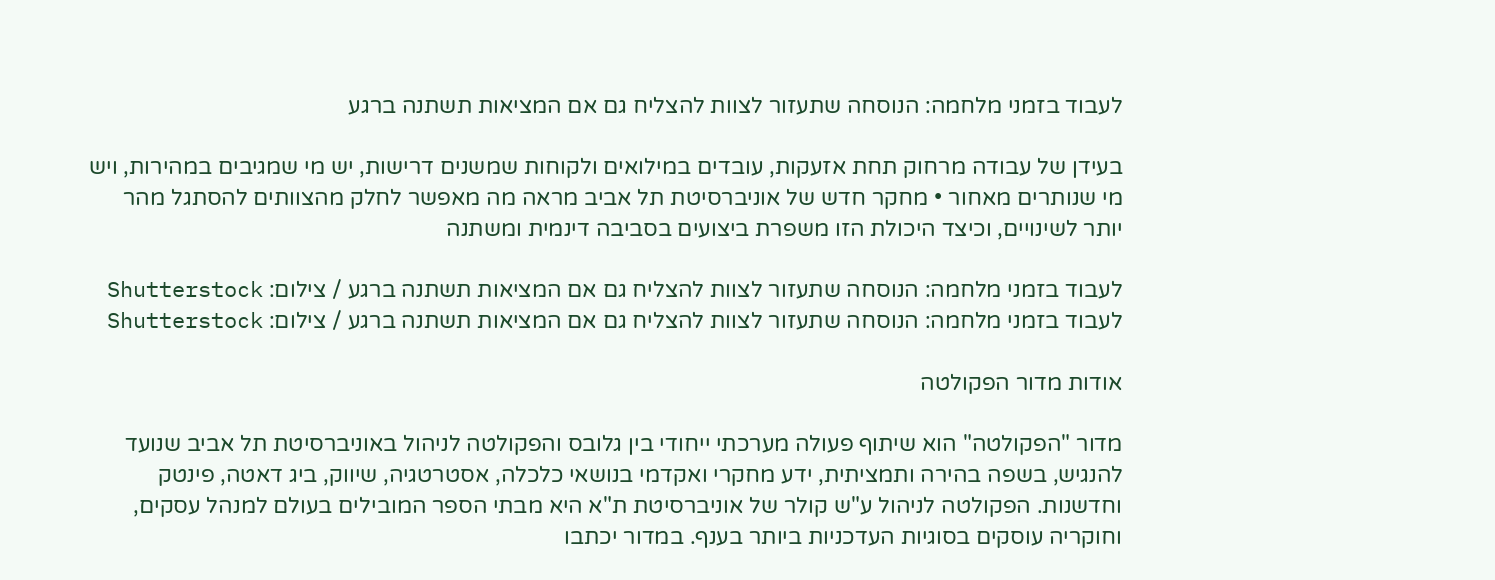לעבוד בזמני מלחמה: הנוסחה שתעזור לצוות להצליח גם אם המציאות תשתנה ברגע

בעידן של עבודה מרחוק תחת אזעקות, עובדים במילואים ולקוחות שמשנים דרישות, יש מי שמגיבים במהירות, ויש מי שנותרים מאחור • מחקר חדש של אוניברסיטת תל אביב מראה מה מאפשר לחלק מהצוותים להסתגל מהר יותר לשינויים, וכיצד היכולת הזו משפרת ביצועים בסביבה דינמית ומשתנה

לעבוד בזמני מלחמה: הנוסחה שתעזור לצוות להצליח גם אם המציאות תשתנה ברגע / צילום: Shutterstock
לעבוד בזמני מלחמה: הנוסחה שתעזור לצוות להצליח גם אם המציאות תשתנה ברגע / צילום: Shutterstock

אודות מדור הפקולטה

מדור "הפקולטה" הוא שיתוף פעולה מערכתי ייחודי בין גלובס והפקולטה לניהול באוניברסיטת תל אביב שנועד להנגיש, בשפה בהירה ותמציתית, ידע מחקרי ואקדמי בנושאי כלכלה, אסטרטגיה, שיווק, ביג דאטה, פינטק וחדשנות. הפקולטה לניהול ע"ש קולר של אוניברסיטת ת"א היא מבתי הספר המובילים בעולם למנהל עסקים, וחוקריה עוסקים בסוגיות העדכניות ביותר בענף. במדור יכתבו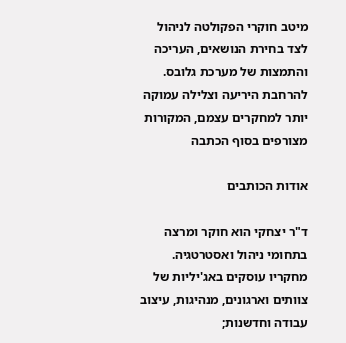מיטב חוקרי הפקולטה לניהול לצד בחירת הנושאים, העריכה והתמצות של מערכת גלובס. להרחבת היריעה וצלילה עמוקה יותר למחקרים עצמם, המקורות מצורפים בסוף הכתבה

אודות הכותבים

ד"ר יצחקי הוא חוקר ומרצה בתחומי ניהול ואסטרטגיה.
מחקריו עוסקים באג'יליות של צוותים וארגונים, מנהיגות, עיצוב עבודה וחדשנות;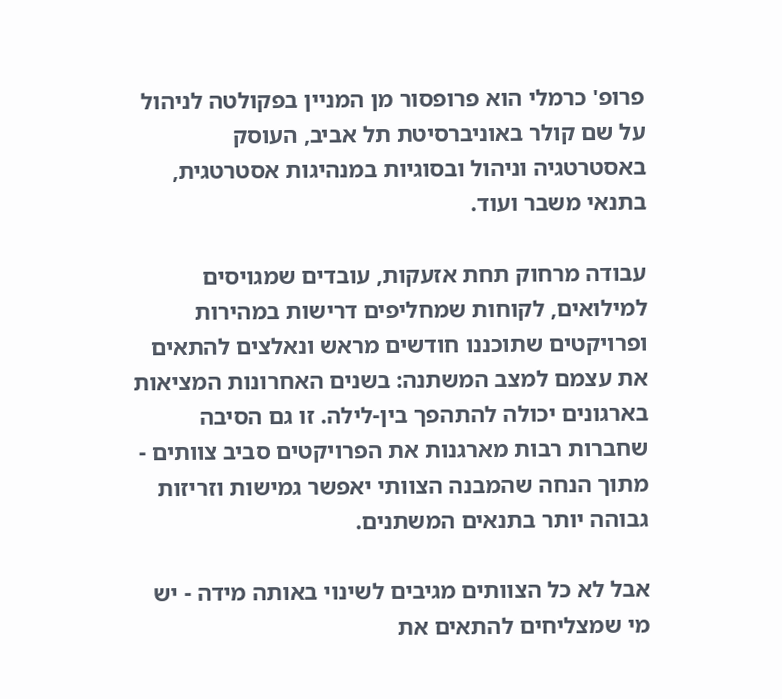פרופ' כרמלי הוא פרופסור מן המניין בפקולטה לניהול על שם קולר באוניברסיטת תל אביב, העוסק באסטרטגיה וניהול ובסוגיות במנהיגות אסטרטגית, בתנאי משבר ועוד.

עבודה מרחוק תחת אזעקות, עובדים שמגויסים למילואים, לקוחות שמחליפים דרישות במהירות ופרויקטים שתוכננו חודשים מראש ונאלצים להתאים את עצמם למצב המשתנה: בשנים האחרונות המציאות בארגונים יכולה להתהפך בין-לילה. זו גם הסיבה שחברות רבות מארגנות את הפרויקטים סביב צוותים - מתוך הנחה שהמבנה הצוותי יאפשר גמישות וזריזות גבוהה יותר בתנאים המשתנים.

אבל לא כל הצוותים מגיבים לשינוי באותה מידה - יש מי שמצליחים להתאים את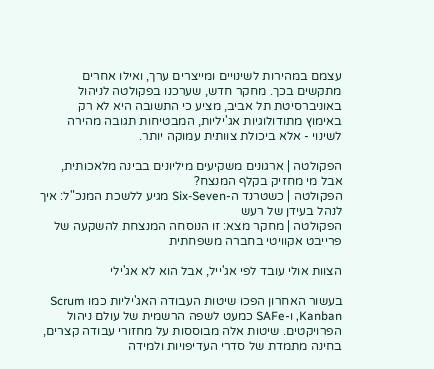עצמם במהירות לשינויים ומייצרים ערך, ואילו אחרים מתקשים בכך. מחקר חדש, שערכנו בפקולטה לניהול באוניברסיטת תל אביב, מציע כי התשובה היא לא רק באימוץ מתודולוגיות אג'יליות, המבטיחות תגובה מהירה לשינוי - אלא ביכולת צוותית עמוקה יותר.

הפקולטה | ארגונים משקיעים מיליונים בבינה מלאכותית, אבל מי מחזיק בקלף המנצח?
הפקולטה | כשטרנד ה-Six-Seven מגיע ללשכת המנכ"ל: איך לנהל בעידן של רעש
הפקולטה | מחקר מצא: זו הנוסחה המנצחת להשקעה של פרייבט אקוויטי בחברה משפחתית

הצוות אולי עובד לפי אג'ייל, אבל הוא לא אג'ילי

בעשור האחרון הפכו שיטות העבודה האג'יליות כמו Scrum ,Kanban ו-SAFe כמעט לשפה הרשמית של עולם ניהול הפרויקטים. שיטות אלה מבוססות על מחזורי עבודה קצרים, בחינה מתמדת של סדרי העדיפויות ולמידה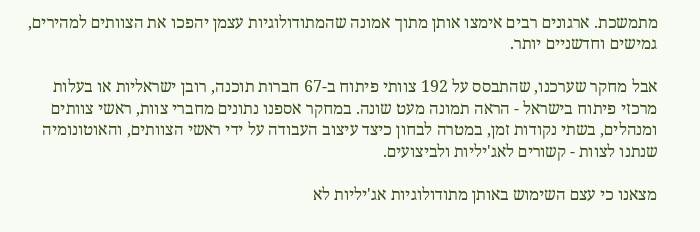מתמשכת. ארגונים רבים אימצו אותן מתוך אמונה שהמתודולוגיות עצמן יהפכו את הצוותים למהירים, גמישים וחדשניים יותר.

אבל מחקר שערכנו, שהתבסס על 192 צוותי פיתוח ב-67 חברות תוכנה, רובן ישראליות או בעלות מרכזי פיתוח בישראל - הראה תמונה מעט שונה. במחקר אספנו נתונים מחברי צוות, ראשי צוותים ומנהלים, בשתי נקודות זמן, במטרה לבחון כיצד עיצוב העבודה על ידי ראשי הצוותים, והאוטונומיה שנתנו לצוות - קשורים לאג'יליות ולביצועים.

מצאנו כי עצם השימוש באותן מתודולוגיות אג'יליות לא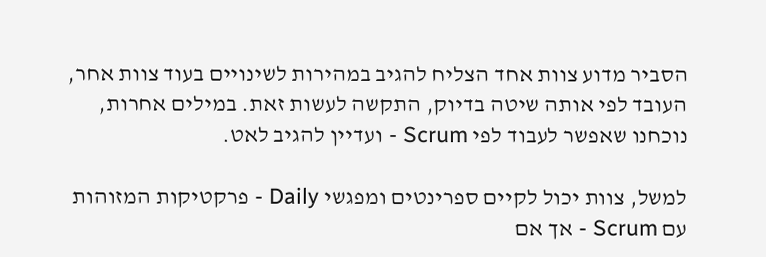הסביר מדוע צוות אחד הצליח להגיב במהירות לשינויים בעוד צוות אחר, העובד לפי אותה שיטה בדיוק, התקשה לעשות זאת. במילים אחרות, נוכחנו שאפשר לעבוד לפי Scrum - ועדיין להגיב לאט.

למשל, צוות יכול לקיים ספרינטים ומפגשי Daily - פרקטיקות המזוהות עם Scrum - אך אם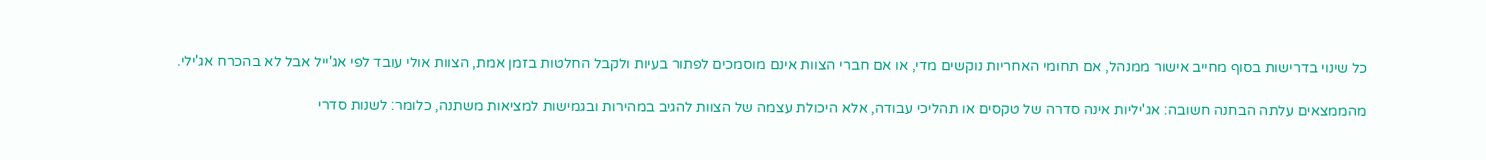כל שינוי בדרישות בסוף מחייב אישור ממנהל, אם תחומי האחריות נוקשים מדי, או אם חברי הצוות אינם מוסמכים לפתור בעיות ולקבל החלטות בזמן אמת, הצוות אולי עובד לפי אג'ייל אבל לא בהכרח אג'ילי.

מהממצאים עלתה הבחנה חשובה: אג'יליות אינה סדרה של טקסים או תהליכי עבודה, אלא היכולת עצמה של הצוות להגיב במהירות ובגמישות למציאות משתנה, כלומר: לשנות סדרי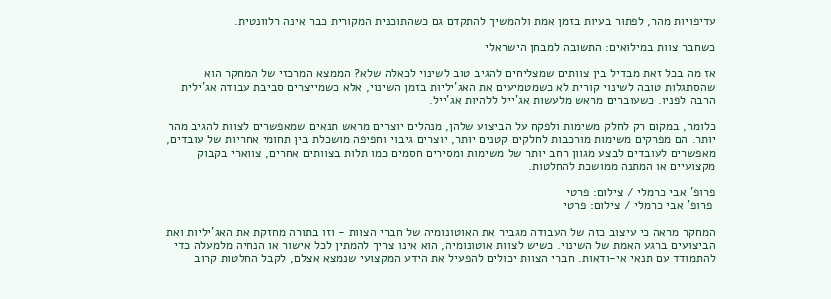עדיפויות מהר, לפתור בעיות בזמן אמת ולהמשיך להתקדם גם כשהתוכנית המקורית כבר אינה רלוונטית.

כשחבר צוות במילואים: התשובה למבחן הישראלי

אז מה בכל זאת מבדיל בין צוותים שמצליחים להגיב טוב לשינוי לכאלה שלא? הממצא המרכזי של המחקר הוא שהסתגלות טובה לשינוי קורית לא כשמטמיעים את האג'יליות בזמן השינוי, אלא כשמייצרים סביבת עבודה אג'ילית הרבה לפניו. כשעוברים מראש מלעשות אג'ייל ללהיות אג'ייל.

כלומר, במקום רק לחלק משימות ולפקח על הביצוע שלהן, מנהלים יוצרים מראש תנאים שמאפשרים לצוות להגיב מהר יותר. הם מפרקים משימות מורכבות לחלקים קטנים יותר, יוצרים גיבוי וחפיפה מושכלת בין תחומי אחריות של עובדים, מאפשרים לעובדים לבצע מגוון רחב יותר של משימות ומסירים חסמים כמו תלות בצוותים אחרים, צווארי בקבוק מקצועיים או המתנה ממושכת להחלטות.

פרופ' אבי כרמלי / צילום: פרטי
 פרופ' אבי כרמלי / צילום: פרטי

המחקר מראה כי עיצוב כזה של העבודה מגביר את האוטונומיה של חברי הצוות - וזו בתורה מחזקת את האג'יליות ואת הביצועים ברגע האמת של השינוי. כשיש לצוות אוטונומיה, הוא אינו צריך להמתין לכל אישור או הנחיה מלמעלה כדי להתמודד עם תנאי אי-ודאות. חברי הצוות יכולים להפעיל את הידע המקצועי שנמצא אצלם, לקבל החלטות קרוב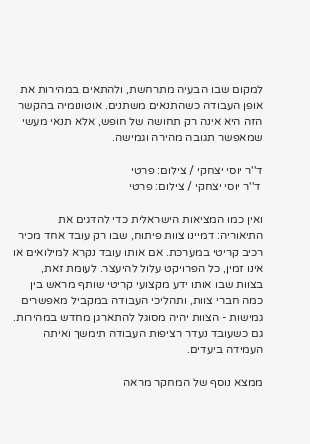למקום שבו הבעיה מתרחשת, ולהתאים במהירות את אופן העבודה כשהתנאים משתנים. אוטונומיה בהקשר הזה היא אינה רק תחושה של חופש, אלא תנאי מעשי שמאפשר תגובה מהירה וגמישה.

ד''ר יוסי יצחקי / צילום: פרטי
 ד''ר יוסי יצחקי / צילום: פרטי

ואין כמו המציאות הישראלית כדי להדגים את התיאוריה: דמיינו צוות פיתוח, שבו רק עובד אחד מכיר רכיב קריטי במערכת. אם אותו עובד נקרא למילואים או אינו זמין, כל הפרויקט עלול להיעצר. לעומת זאת, בצוות שבו אותו ידע מקצועי קריטי שותף מראש בין כמה חברי צוות, ותהליכי העבודה במקביל מאפשרים גמישות - הצוות יהיה מסוגל להתארגן מחדש במהירות. גם כשעובד נעדר רציפות העבודה תימשך ואיתה העמידה ביעדים.

ממצא נוסף של המחקר מראה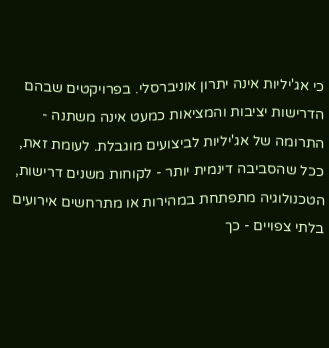כי אג'יליות אינה יתרון אוניברסלי. בפרויקטים שבהם הדרישות יציבות והמציאות כמעט אינה משתנה - התרומה של אג'יליות לביצועים מוגבלת. לעומת זאת, ככל שהסביבה דינמית יותר - לקוחות משנים דרישות, הטכנולוגיה מתפתחת במהירות או מתרחשים אירועים בלתי צפויים - כך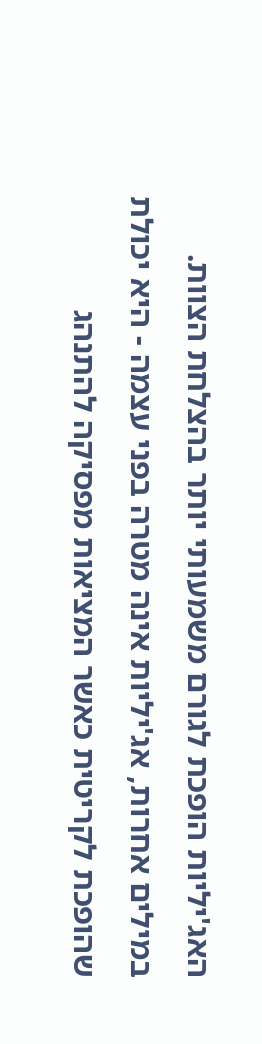האג'יליות הופכת לגורם משמעותי יותר בהצלחת הצוות. במילים אחרות, אג'יליות אינה מטרה בפני עצמה - היא יכולת שהופכת לקריטית כאשר המציאות מפסיקה להתנהג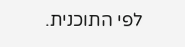לפי התוכנית.